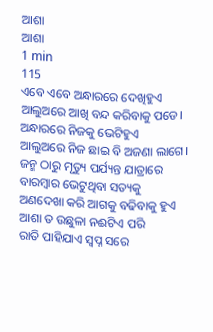ଆଶା
ଆଶା
1 min
115
ଏବେ ଏବେ ଅନ୍ଧାରରେ ଦେଖିହୁଏ
ଆଲୁଅରେ ଆଖି ବନ୍ଦ କରିବାକୁ ପଡେ।
ଅନ୍ଧାରରେ ନିଜକୁ ଭେଟିହୁଏ
ଆଲୁଅରେ ନିଜ ଛାଇ ବି ଅଜଣା ଲାଗେ।
ଜନ୍ମ ଠାରୁ ମୃତ୍ୟୁ ପର୍ଯ୍ୟନ୍ତ ଯାତ୍ରାରେ
ବାରମ୍ବାର ଭେଟୁଥିବା ସତ୍ୟକୁ
ଅଣଦେଖା କରି ଆଗକୁ ବଢିବାକୁ ହୁଏ
ଆଶା ତ ଉଛୁଳା ନଈଟିଏ ପରି
ରାତି ପାହିଯାଏ ସ୍ୱପ୍ନ ସରେ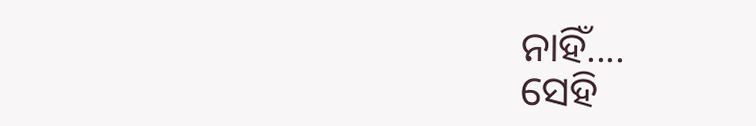ନାହିଁ....
ସେହି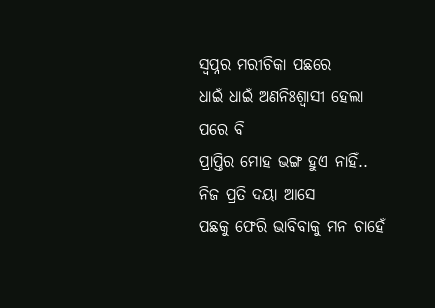ସ୍ୱପ୍ନର ମରୀଚିକା ପଛରେ
ଧାଇଁ ଧାଇଁ ଅଣନିଃଶ୍ୱାସୀ ହେଲା ପରେ ବି
ପ୍ରାପ୍ତିର ମୋହ ଭଙ୍ଗ ହୁଏ ନାହିଁ..
ନିଜ ପ୍ରତି ଦୟା ଆସେ
ପଛକୁ ଫେରି ଭାବିବାକୁ ମନ ଚାହେଁ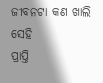ଜୀବନଟା କଣ ଖାଲି ସେହି
ପ୍ରାପ୍ତି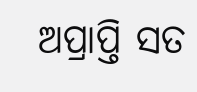ଅପ୍ରାପ୍ତି ସତ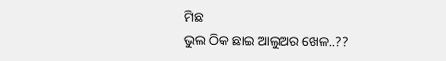ମିଛ
ଭୁଲ ଠିକ ଛାଇ ଆଲୁଅର ଖେଳ..??